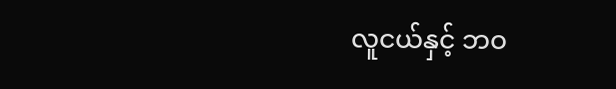လူငယ်နှင့် ဘဝ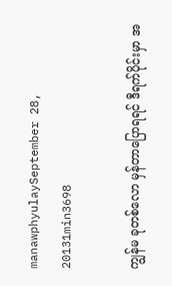manawphyulaySeptember 28, 20131min3698

ကျွန်မ ခုတစ်လော မှန်တာပြောရရင် ဒီရက်ပိုင်းမှာ အ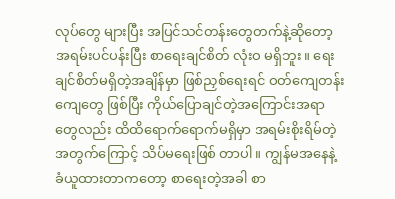လုပ်တွေ များပြီး အပြင်သင်တန်းတွေတက်နဲ့ဆိုတော့ အရမ်းပင်ပန်းပြီး စာရေးချင်စိတ် လုံးဝ မရှိဘူး။ ရေးချင်စိတ်မရှိတဲ့အချိန်မှာ ဖြစ်ညှစ်ရေးရင် ဝတ်ကျေတန်းကျေတွေ ဖြစ်ပြီး ကိုယ်ပြောချင်တဲ့အကြောင်းအရာတွေလည်း ထိထိရောက်ရောက်မရှိမှာ အရမ်းစိုးရိမ်တဲ့အတွက်ကြောင့် သိပ်မရေးဖြစ် တာပါ။ ကျွန်မအနေနဲ့ ခံယူထားတာကတော့ စာရေးတဲ့အခါ စာ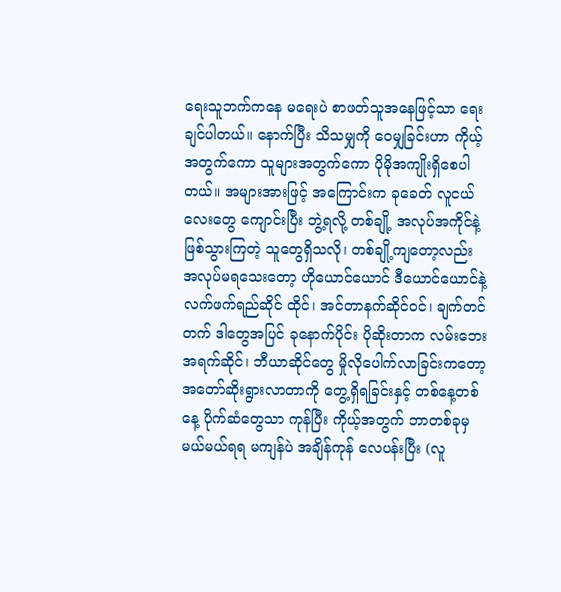ရေးသူဘက်ကနေ မရေးပဲ စာဖတ်သူအနေဖြင့်သာ ရေးချင်ပါတယ်။ နောက်ပြီး သိသမျှကို ဝေမျှခြင်းဟာ ကိုယ့်အတွက်ကော သူများအတွက်ကော ပိုမိုအကျိုးရှိစေပါတယ်။ အများအားဖြင့် အကြောင်းက ခုခေတ် လူငယ်လေးတွေ ကျောင်းပြီး ဘွဲ့ရလို့ တစ်ချို့ အလုပ်အကိုင်နဲ့ ဖြစ်သွားကြတဲ့ သူတွေရှိသလို၊ တစ်ချို့ကျတော့လည်း အလုပ်မရသေးတော့ ဟိုယောင်ယောင် ဒီယောင်ယောင်နဲ့ လက်ဖက်ရည်ဆိုင် ထိုင်၊ အင်တာနက်ဆိုင်ဝင်၊ ချက်တင်တက် ဒါတွေအပြင် ခုနောက်ပိုင်း ပိုဆိုးတာက လမ်းဘေးအရက်ဆိုင်၊ ဘီယာဆိုင်တွေ မှိုလိုပေါက်လာခြင်းကတော့ အတော်ဆိုးရွားလာတာကို တွေ့ရှိရခြင်းနှင့် တစ်နေ့တစ်နေ့ ပိုက်ဆံတွေသာ ကုန်ပြီး ကိုယ့်အတွက် ဘာတစ်ခုမှ မယ်မယ်ရရ မကျန်ပဲ အချိန်ကုန် လေပန်းပြီး (လူ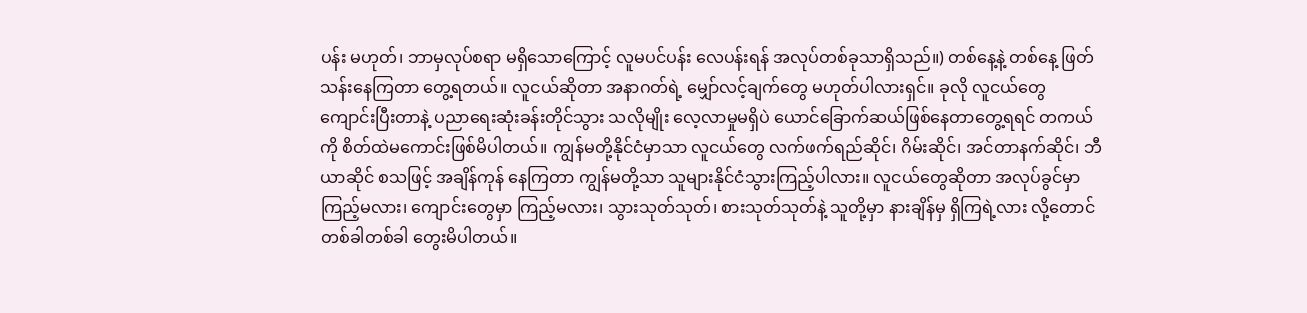ပန်း မဟုတ်၊ ဘာမှလုပ်စရာ မရှိသောကြောင့် လူမပင်ပန်း လေပန်းရန် အလုပ်တစ်ခုသာရှိသည်။) တစ်နေ့နဲ့ တစ်နေ့ ဖြတ်သန်းနေကြတာ တွေ့ရတယ်။ လူငယ်ဆိုတာ အနာဂတ်ရဲ့ မျှော်လင့်ချက်တွေ မဟုတ်ပါလားရှင်။ ခုလို လူငယ်တွေ ကျောင်းပြီးတာနဲ့ ပညာရေးဆုံးခန်းတိုင်သွား သလိုမျိုး လေ့လာမှုမရှိပဲ ယောင်ခြောက်ဆယ်ဖြစ်နေတာတွေ့ရရင် တကယ်ကို စိတ်ထဲမကောင်းဖြစ်မိပါတယ်။ ကျွန်မတို့နိုင်ငံမှာသာ လူငယ်တွေ လက်ဖက်ရည်ဆိုင်၊ ဂိမ်းဆိုင်၊ အင်တာနက်ဆိုင်၊ ဘီယာဆိုင် စသဖြင့် အချိန်ကုန် နေကြတာ ကျွန်မတို့သာ သူများနိုင်ငံသွားကြည့်ပါလား။ လူငယ်တွေဆိုတာ အလုပ်ခွင်မှာကြည့်မလား၊ ကျောင်းတွေမှာ ကြည့်မလား၊ သွားသုတ်သုတ်၊ စားသုတ်သုတ်နဲ့ သူတို့မှာ နားချိန်မှ ရှိကြရဲ့လား လို့တောင် တစ်ခါတစ်ခါ တွေးမိပါတယ်။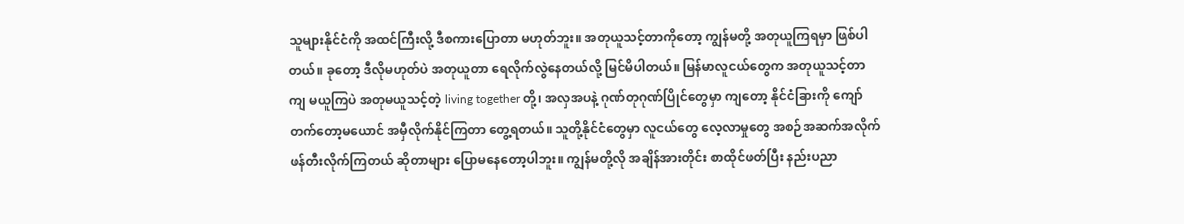သူများနိုင်ငံကို အထင်ကြီးလို့ ဒီစကားပြောတာ မဟုတ်ဘူး။ အတုယူသင့်တာကိုတော့ ကျွန်မတို့ အတုယူကြရမှာ ဖြစ်ပါတယ်။ ခုတော့ ဒီလိုမဟုတ်ပဲ အတုယူတာ ရေလိုက်လွဲနေတယ်လို့ မြင်မိပါတယ်။ မြန်မာလူငယ်တွေက အတုယူသင့်တာကျ မယူကြပဲ အတုမယူသင့်တဲ့ living together တို့၊ အလှအပနဲ့ ဂုဏ်တုဂုဏ်ပြိုင်တွေမှာ ကျတော့ နိုင်ငံခြားကို ကျော်တက်တော့မယောင် အမှီလိုက်နိုင်ကြတာ တွေ့ရတယ်။ သူတို့နိုင်ငံတွေမှာ လူငယ်တွေ လေ့လာမှုတွေ အစဉ်အဆက်အလိုက် ဖန်တီးလိုက်ကြတယ် ဆိုတာများ ပြောမနေတော့ပါဘူး။ ကျွန်မတို့လို အချိန်အားတိုင်း စာထိုင်ဖတ်ပြီး နည်းပညာ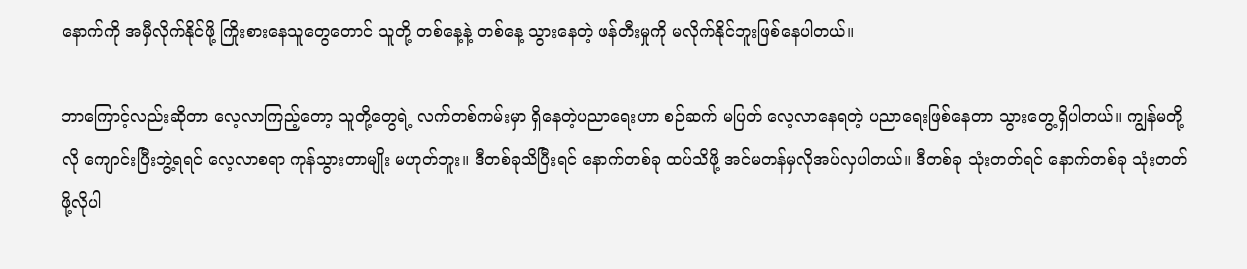နောက်ကို အမှီလိုက်နိုင်ဖို့ ကြိုးစားနေသူတွေတောင် သူတို့ တစ်နေ့နဲ့ တစ်နေ့ သွားနေတဲ့ ဖန်တီးမှုကို မလိုက်နိုင်ဘူးဖြစ်နေပါတယ်။

ဘာကြောင့်လည်းဆိုတာ လေ့လာကြည့်တော့ သူတို့တွေရဲ့ လက်တစ်ကမ်းမှာ ရှိနေတဲ့ပညာရေးဟာ စဉ်ဆက် မပြတ် လေ့လာနေရတဲ့ ပညာရေးဖြစ်နေတာ သွားတွေ့ရှိပါတယ်။ ကျွန်မတို့လို ကျောင်းပြီးဘွဲ့ရရင် လေ့လာစရာ ကုန်သွားတာမျိုး မဟုတ်ဘူး။ ဒီတစ်ခုသိပြီးရင် နောက်တစ်ခု ထပ်သိဖို့ အင်မတန်မှလိုအပ်လှပါတယ်။ ဒီတစ်ခု သုံးတတ်ရင် နောက်တစ်ခု သုံးတတ်ဖို့လိုပါ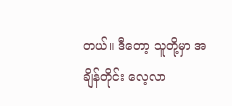တယ်။ ဒီတော့ သူတို့မှာ အချိန်တိုင်း လေ့လာ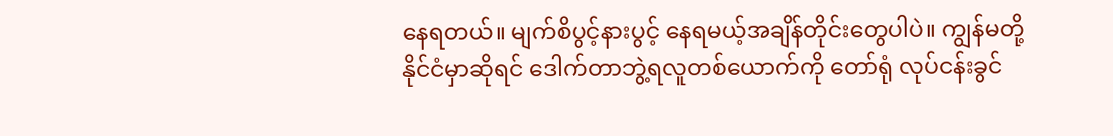နေရတယ်။ မျက်စိပွင့်နားပွင့် နေရမယ့်အချိန်တိုင်းတွေပါပဲ။ ကျွန်မတို့နိုင်ငံမှာဆိုရင် ဒေါက်တာဘွဲ့ရလူတစ်ယောက်ကို တော်ရုံ လုပ်ငန်းခွင်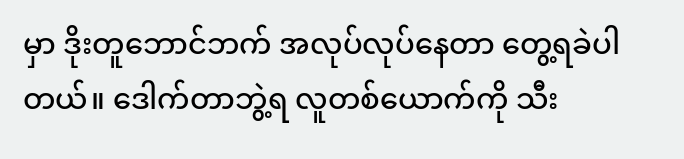မှာ ဒိုးတူဘောင်ဘက် အလုပ်လုပ်နေတာ တွေ့ရခဲပါတယ်။ ဒေါက်တာဘွဲ့ရ လူတစ်ယောက်ကို သီး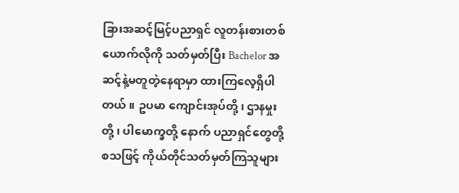ခြားအဆင့်မြင့်ပညာရှင် လူတန်းစားတစ်ယောက်လိုကို သတ်မှတ်ပြီး Bachelor အဆင့်နဲ့မတူတဲ့နေရာမှာ ထားကြလေ့ရှိပါတယ်။ ဥပမာ ကျောင်းအုပ်တို့၊ ဌာနမှုးတို့၊ ပါမောက္ခတို့ နောက် ပညာရှင်တွေတို့ စသဖြင့် ကိုယ်တိုင်သတ်မှတ်ကြသူများ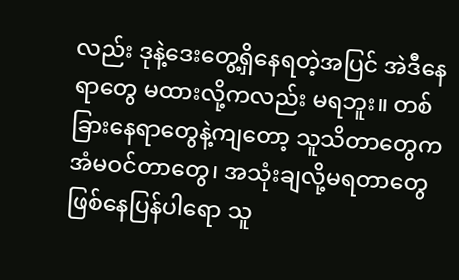လည်း ဒုနဲ့ဒေးတွေ့ရှိနေရတဲ့အပြင် အဲဒီနေရာတွေ မထားလို့ကလည်း မရဘူး။ တစ်ခြားနေရာတွေနဲ့ကျတော့ သူသိတာတွေက အံမဝင်တာတွေ၊ အသုံးချလို့မရတာတွေ ဖြစ်နေပြန်ပါရော သူ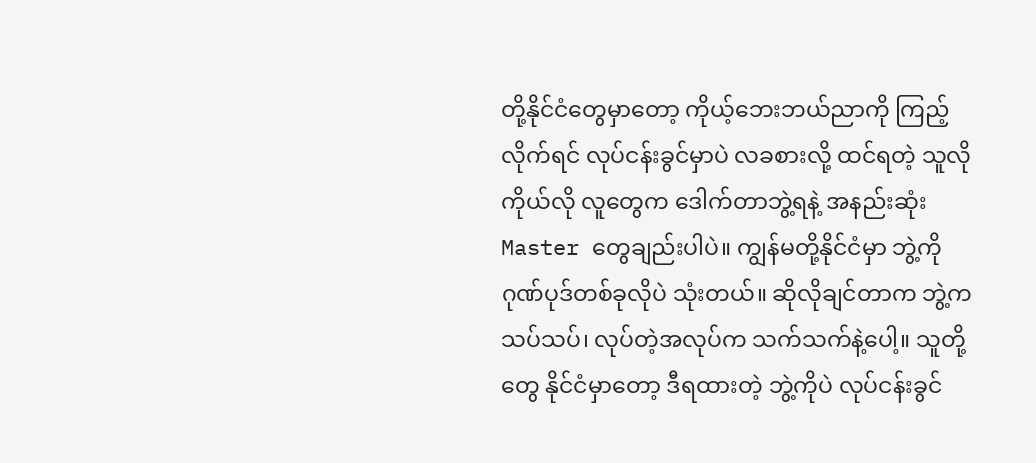တို့နိုင်ငံတွေမှာတော့ ကိုယ့်ဘေးဘယ်ညာကို ကြည့်လိုက်ရင် လုပ်ငန်းခွင်မှာပဲ လခစားလို့ ထင်ရတဲ့ သူလိုကိုယ်လို လူတွေက ဒေါက်တာဘွဲ့ရနဲ့ အနည်းဆုံး Master တွေချည်းပါပဲ။ ကျွန်မတို့နိုင်ငံမှာ ဘွဲ့ကို ဂုဏ်ပုဒ်တစ်ခုလိုပဲ သုံးတယ်။ ဆိုလိုချင်တာက ဘွဲ့ကသပ်သပ်၊ လုပ်တဲ့အလုပ်က သက်သက်နဲ့ပေါ့။ သူတို့တွေ နိုင်ငံမှာတော့ ဒီရထားတဲ့ ဘွဲ့ကိုပဲ လုပ်ငန်းခွင်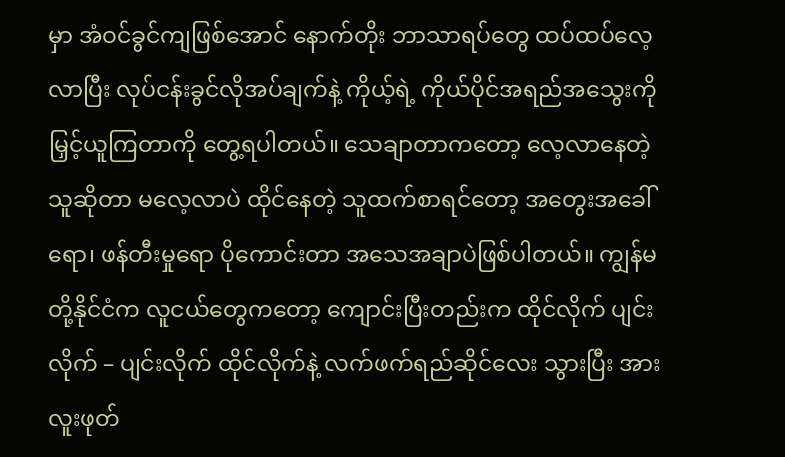မှာ အံဝင်ခွင်ကျဖြစ်အောင် နောက်တိုး ဘာသာရပ်တွေ ထပ်ထပ်လေ့လာပြီး လုပ်ငန်းခွင်လိုအပ်ချက်နဲ့ ကိုယ့်ရဲ့ ကိုယ်ပိုင်အရည်အသွေးကို မြှင့်ယူကြတာကို တွေ့ရပါတယ်။ သေချာတာကတော့ လေ့လာနေတဲ့သူဆိုတာ မလေ့လာပဲ ထိုင်နေတဲ့ သူထက်စာရင်တော့ အတွေးအခေါ်ရော၊ ဖန်တီးမှုရော ပိုကောင်းတာ အသေအချာပဲဖြစ်ပါတယ်။ ကျွန်မတို့နိုင်ငံက လူငယ်တွေကတော့ ကျောင်းပြီးတည်းက ထိုင်လိုက် ပျင်းလိုက် – ပျင်းလိုက် ထိုင်လိုက်နဲ့ လက်ဖက်ရည်ဆိုင်လေး သွားပြီး အားလူးဖုတ်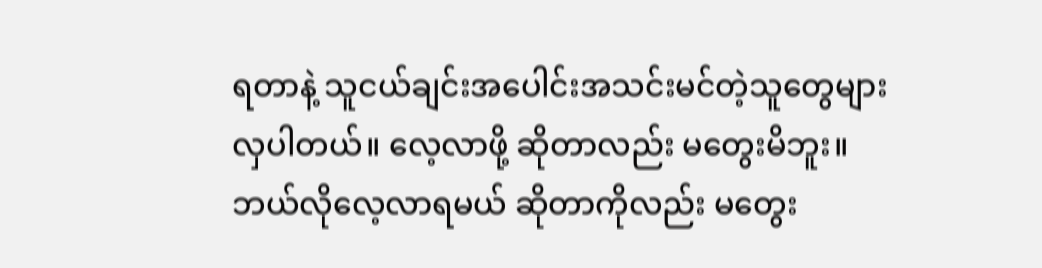ရတာနဲ့ သူငယ်ချင်းအပေါင်းအသင်းမင်တဲ့သူတွေများလှပါတယ်။ လေ့လာဖို့ ဆိုတာလည်း မတွေးမိဘူး။ ဘယ်လိုလေ့လာရမယ် ဆိုတာကိုလည်း မတွေး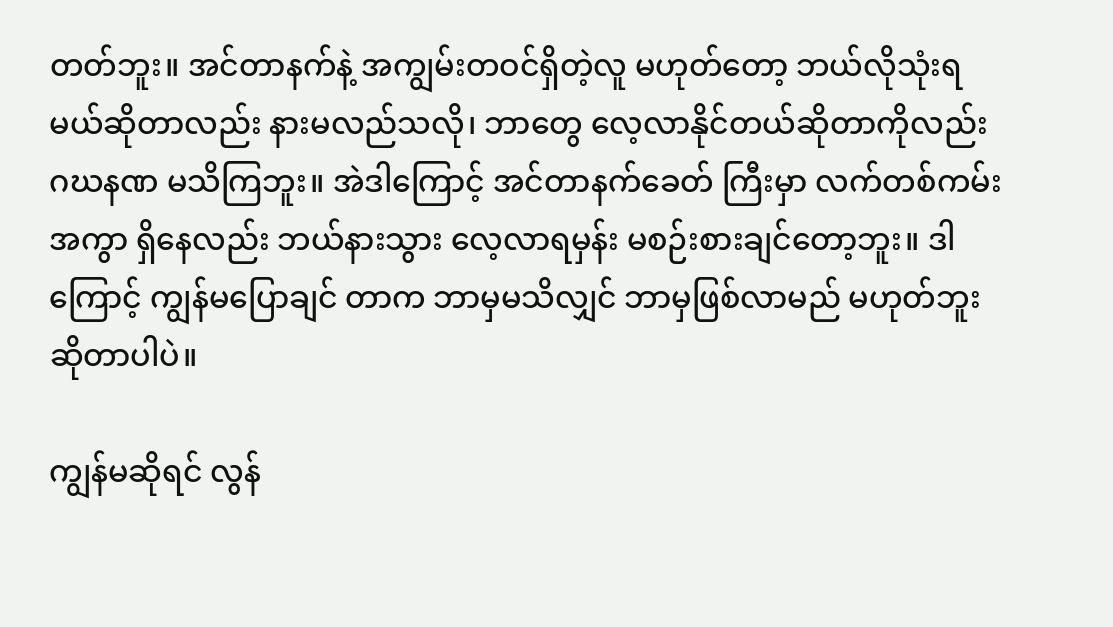တတ်ဘူး။ အင်တာနက်နဲ့ အကျွမ်းတဝင်ရှိတဲ့လူ မဟုတ်တော့ ဘယ်လိုသုံးရမယ်ဆိုတာလည်း နားမလည်သလို၊ ဘာတွေ လေ့လာနိုင်တယ်ဆိုတာကိုလည်း ဂဃနဏ မသိကြဘူး။ အဲဒါကြောင့် အင်တာနက်ခေတ် ကြီးမှာ လက်တစ်ကမ်းအကွာ ရှိနေလည်း ဘယ်နားသွား လေ့လာရမှန်း မစဉ်းစားချင်တော့ဘူး။ ဒါကြောင့် ကျွန်မပြောချင် တာက ဘာမှမသိလျှင် ဘာမှဖြစ်လာမည် မဟုတ်ဘူးဆိုတာပါပဲ။

ကျွန်မဆိုရင် လွန်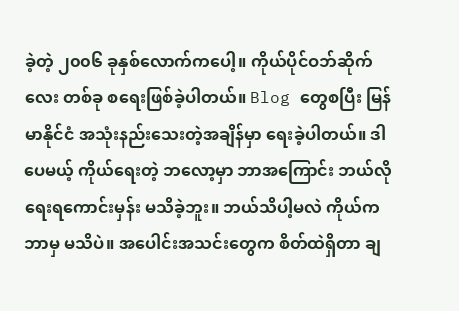ခဲ့တဲ့ ၂၀၀၆ ခုနှစ်လောက်ကပေါ့။ ကိုယ်ပိုင်ဝဘ်ဆိုက်လေး တစ်ခု စရေးဖြစ်ခဲ့ပါတယ်။ Blog တွေစပြီး မြန်မာနိုင်ငံ အသုံးနည်းသေးတဲ့အချိန်မှာ ရေးခဲ့ပါတယ်။ ဒါပေမယ့် ကိုယ်ရေးတဲ့ ဘလော့မှာ ဘာအကြောင်း ဘယ်လိုရေးရကောင်းမှန်း မသိခဲ့ဘူး။ ဘယ်သိပါ့မလဲ ကိုယ်က ဘာမှ မသိပဲ။ အပေါင်းအသင်းတွေက စိတ်ထဲရှိတာ ချ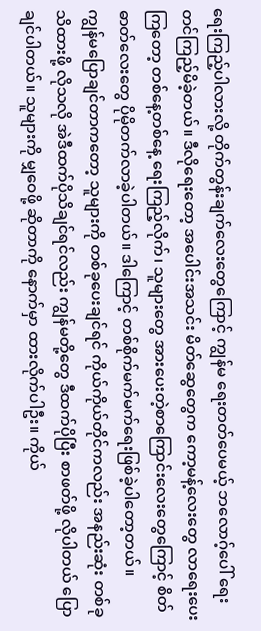ရေးကြည့်ပါလားလို့ တိုက်တွန်းချက်လေးတွေကြောင့် ကျွန်မ ရေးတတ်ပေမယ့် ဘလောဂ့်ပေါ် ရေးတင်ကြည့်မိခဲ့တယ်။ ဒီလိုရေးတော့ အပေါင်းအသင်း မိတ်ဆွေတွေက ကော့မန့်လေးတွေ လာရေးပေးကြတော့ တစ်နေ့တစ်နေ့ ရေးကြည့်လိုက်၊ သူများတွေ အားပေးတဲ့စာကြောင်းလေးတွေကြောင့် စိတ်ဓာတ်လေးတွေ ပိုမိုတက်လာခဲ့ပါတယ်။ ဒါကြောင့် တစ်စိုက်မက်မက်ရေးဖြစ်ခဲ့ပါတော့တယ်။
ကျွန်မပြောချင်တာကတော့ သူများကို တစ်ခုပေးချင်ရင် ကိုယ်ကိုယ်တိုင်ကလည်း အနည်းဆုံး တစ်ခုသိထားဖို့ လိုသလို အဲဒီထက်ပိုသိချင်ရင်လည်း ကျွန်မတို့တွေ ဒီထက်ပိုပြီး စာဖတ်ဖို့ လိုပါတယ် ပြောချင်ပါတယ်။ သူများကို မျှဝေဖို့ ဆိုတာကို နောက်မှာ ထားလိုက်ပါဦး။ ကိုယ်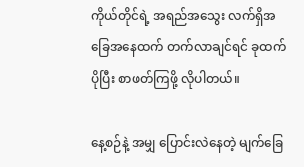ကိုယ်တိုင်ရဲ့ အရည်အသွေး လက်ရှိအခြေအနေထက် တက်လာချင်ရင် ခုထက်ပိုပြီး စာဖတ်ကြဖို့ လိုပါတယ်။

နေ့စဉ်နဲ့ အမျှ ပြောင်းလဲနေတဲ့ မျက်ခြေ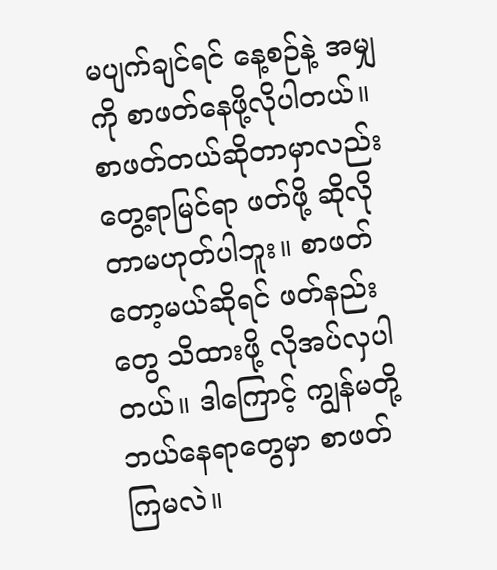မပျက်ချင်ရင် နေ့စဉ်နဲ့ အမျှကို စာဖတ်နေဖို့လိုပါတယ်။ စာဖတ်တယ်ဆိုတာမှာလည်း တွေ့ရာမြင်ရာ ဖတ်ဖို့ ဆိုလိုတာမဟုတ်ပါဘူး။ စာဖတ်တော့မယ်ဆိုရင် ဖတ်နည်းတွေ သိထားဖို့ လိုအပ်လှပါတယ်။ ဒါကြောင့် ကျွန်မတို့ ဘယ်နေရာတွေမှာ စာဖတ်ကြမလဲ။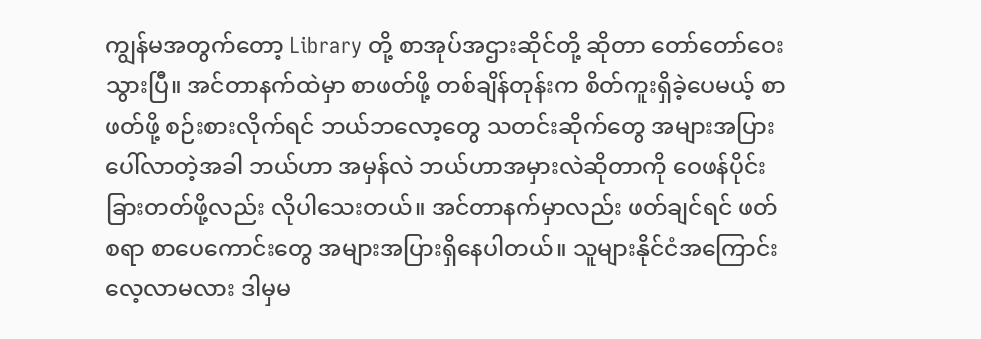ကျွန်မအတွက်တော့ Library တို့ စာအုပ်အဌားဆိုင်တို့ ဆိုတာ တော်တော်ဝေးသွားပြီ။ အင်တာနက်ထဲမှာ စာဖတ်ဖို့ တစ်ချိန်တုန်းက စိတ်ကူးရှိခဲ့ပေမယ့် စာဖတ်ဖို့ စဉ်းစားလိုက်ရင် ဘယ်ဘလော့တွေ သတင်းဆိုက်တွေ အများအပြားပေါ်လာတဲ့အခါ ဘယ်ဟာ အမှန်လဲ ဘယ်ဟာအမှားလဲဆိုတာကို ဝေဖန်ပိုင်းခြားတတ်ဖို့လည်း လိုပါသေးတယ်။ အင်တာနက်မှာလည်း ဖတ်ချင်ရင် ဖတ်စရာ စာပေကောင်းတွေ အများအပြားရှိနေပါတယ်။ သူများနိုင်ငံအကြောင်း လေ့လာမလား ဒါမှမ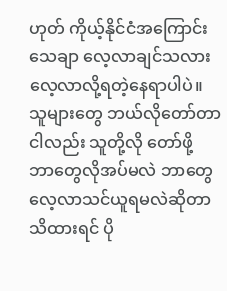ဟုတ် ကိုယ့်နိုင်ငံအကြောင်း သေချာ လေ့လာချင်သလား လေ့လာလို့ရတဲ့နေရာပါပဲ။ သူများတွေ ဘယ်လိုတော်တာ ငါလည်း သူတို့လို တော်ဖို့ ဘာတွေလိုအပ်မလဲ ဘာတွေလေ့လာသင်ယူရမလဲဆိုတာ သိထားရင် ပို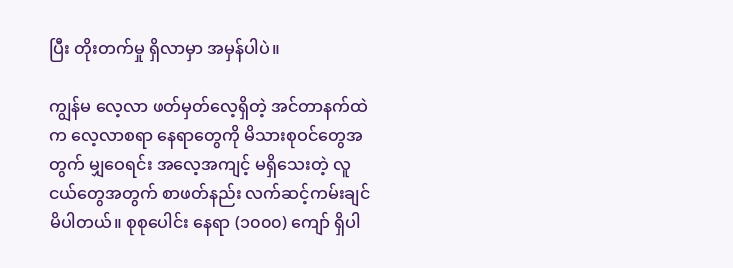ပြီး တိုးတက်မှု ရှိလာမှာ အမှန်ပါပဲ။

ကျွန်မ လေ့လာ ဖတ်မှတ်လေ့ရှိတဲ့ အင်တာနက်ထဲက လေ့လာစရာ နေရာတွေကို မိသားစုဝင်တွေအတွက် မျှဝေရင်း အလေ့အကျင့် မရှိသေးတဲ့ လူငယ်တွေအတွက် စာဖတ်နည်း လက်ဆင့်ကမ်းချင်မိပါတယ်။ စုစုပေါင်း နေရာ (၁၀၀၀) ကျော် ရှိပါ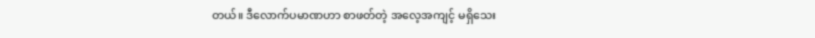တယ်။ ဒီလောက်ပမာဏဟာ စာဖတ်တဲ့ အလေ့အကျင့် မရှိသေး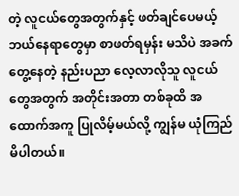တဲ့ လူငယ်တွေအတွက်နှင့် ဖတ်ချင်ပေမယ့် ဘယ်နေရာတွေမှာ စာဖတ်ရမှန်း မသိပဲ အခက်တွေ့နေတဲ့ နည်းပညာ လေ့လာလိုသူ လူငယ်တွေအတွက် အတိုင်းအတာ တစ်ခုထိ အထောက်အကူ ပြုလိမ့်မယ်လို့ ကျွန်မ ယုံကြည်မိပါတယ်။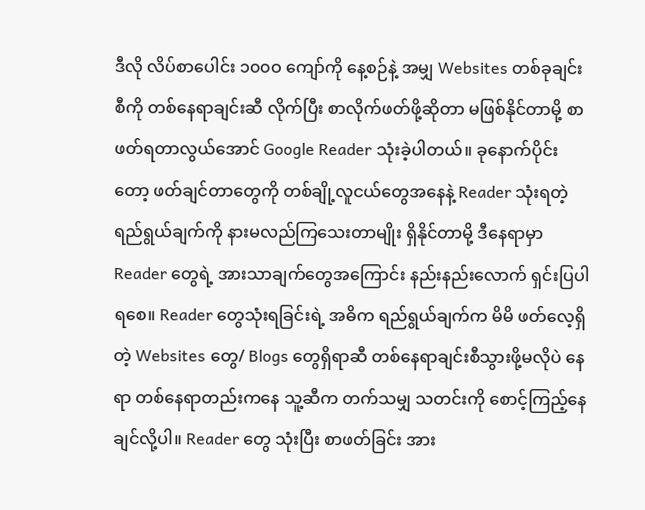ဒီလို လိပ်စာပေါင်း ၁၀၀ဝ ကျော်ကို နေ့စဉ်နဲ့ အမျှ Websites တစ်ခုချင်းစီကို တစ်နေရာချင်းဆီ လိုက်ပြီး စာလိုက်ဖတ်ဖို့ဆိုတာ မဖြစ်နိုင်တာမို့ စာဖတ်ရတာလွယ်အောင် Google Reader သုံးခဲ့ပါတယ်။ ခုနောက်ပိုင်းတော့ ဖတ်ချင်တာတွေကို တစ်ချို့လူငယ်တွေအနေနဲ့ Reader သုံးရတဲ့ ရည်ရွယ်ချက်ကို နားမလည်ကြသေးတာမျိုး ရှိနိုင်တာမို့ ဒီနေရာမှာ Reader တွေရဲ့ အားသာချက်တွေအကြောင်း နည်းနည်းလောက် ရှင်းပြပါရစေ။ Reader တွေသုံးရခြင်းရဲ့ အဓိက ရည်ရွယ်ချက်က မိမိ ဖတ်လေ့ရှိတဲ့ Websites တွေ/ Blogs တွေရှိရာဆီ တစ်နေရာချင်းစီသွားဖို့မလိုပဲ နေရာ တစ်နေရာတည်းကနေ သူ့ဆီက တက်သမျှ သတင်းကို စောင့်ကြည့်နေချင်လို့ပါ။ Reader တွေ သုံးပြီး စာဖတ်ခြင်း အား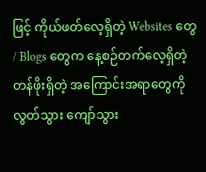ဖြင့် ကိုယ်ဖတ်လေ့ရှိတဲ့ Websites တွေ / Blogs တွေက နေ့စဉ်တက်လေ့ရှိတဲ့ တန်ဖိုးရှိတဲ့ အကြောင်းအရာတွေကို လွတ်သွား ကျော်သွား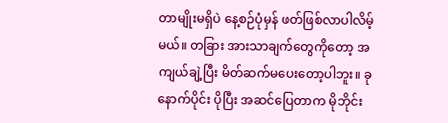တာမျိုးမရှိပဲ နေ့စဉ်ပုံမှန် ဖတ်ဖြစ်လာပါလိမ့်မယ်။ တခြား အားသာချက်တွေကိုတော့ အကျယ်ချဲ့ပြီး မိတ်ဆက်မပေးတော့ပါဘူး။ ခုနောက်ပိုင်း ပိုပြီး အဆင်ပြေတာက မိုဘိုင်း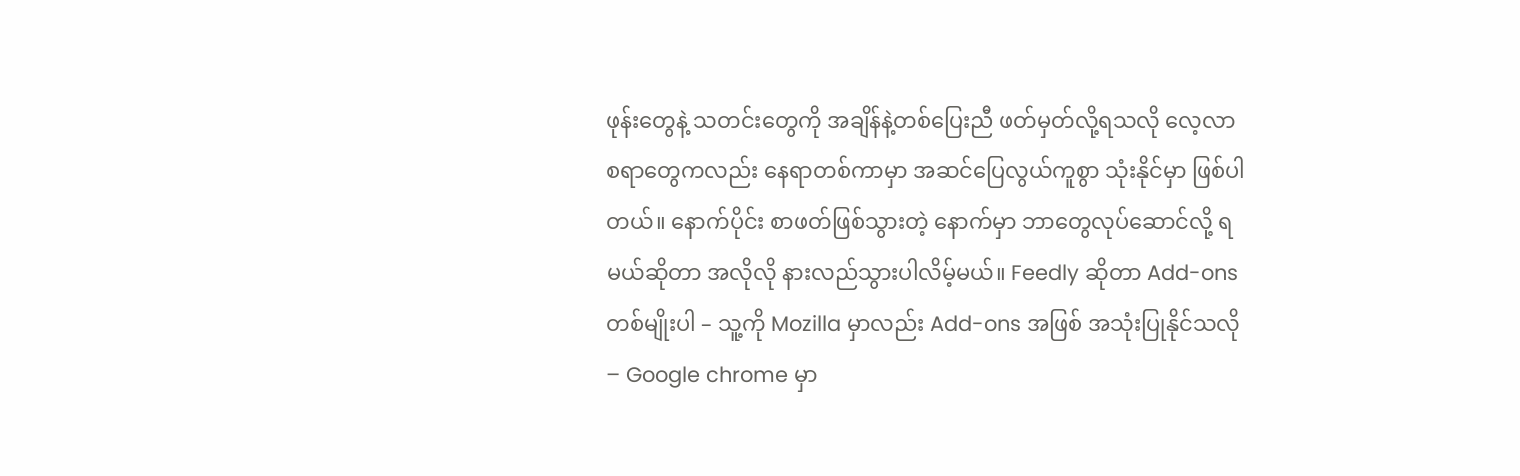ဖုန်းတွေနဲ့ သတင်းတွေကို အချိန်နဲ့တစ်ပြေးညီ ဖတ်မှတ်လို့ရသလို လေ့လာစရာတွေကလည်း နေရာတစ်ကာမှာ အဆင်ပြေလွယ်ကူစွာ သုံးနိုင်မှာ ဖြစ်ပါတယ်။ နောက်ပိုင်း စာဖတ်ဖြစ်သွားတဲ့ နောက်မှာ ဘာတွေလုပ်ဆောင်လို့ ရမယ်ဆိုတာ အလိုလို နားလည်သွားပါလိမ့်မယ်။ Feedly ဆိုတာ Add-ons တစ်မျိုးပါ – သူ့ကို Mozilla မှာလည်း Add-ons အဖြစ် အသုံးပြုနိုင်သလို – Google chrome မှာ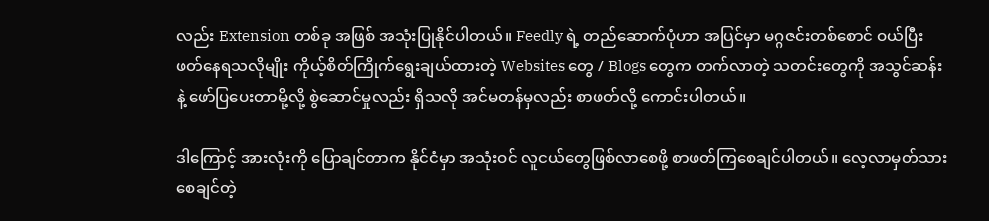လည်း Extension တစ်ခု အဖြစ် အသုံးပြုနိုင်ပါတယ်။ Feedly ရဲ့ တည်ဆောက်ပုံဟာ အပြင်မှာ မဂ္ဂဇင်းတစ်စောင် ဝယ်ပြီး ဖတ်နေရသလိုမျိုး ကိုယ့်စိတ်ကြိုက်ရွေးချယ်ထားတဲ့ Websites တွေ / Blogs တွေက တက်လာတဲ့ သတင်းတွေကို အသွင်ဆန်းနဲ့ ဖော်ပြပေးတာမို့လို့ စွဲဆောင်မှုလည်း ရှိသလို အင်မတန်မှလည်း စာဖတ်လို့ ကောင်းပါတယ်။

ဒါကြောင့် အားလုံးကို ပြောချင်တာက နိုင်ငံမှာ အသုံးဝင် လူငယ်တွေဖြစ်လာစေဖို့ စာဖတ်ကြစေချင်ပါတယ်။ လေ့လာမှတ်သားစေချင်တဲ့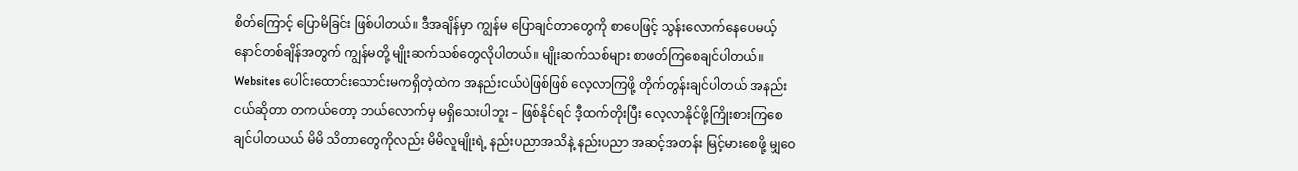စိတ်ကြောင့် ပြောမိခြင်း ဖြစ်ပါတယ်။ ဒီအချိန်မှာ ကျွန်မ ပြောချင်တာတွေကို စာပေဖြင့် သွန်းလောက်နေပေမယ့် နောင်တစ်ချိန်အတွက် ကျွန်မတို့ မျိုးဆက်သစ်တွေလိုပါတယ်။ မျိုးဆက်သစ်များ စာဖတ်ကြစေချင်ပါတယ်။ Websites ပေါင်းထောင်းသောင်းမကရှိတဲ့ထဲက အနည်းငယ်ပဲဖြစ်ဖြစ် လေ့လာကြဖို့ တိုက်တွန်းချင်ပါတယ် အနည်းငယ်ဆိုတာ တကယ်တော့ ဘယ်လောက်မှ မရှိသေးပါဘူး – ဖြစ်နိုင်ရင် ဒီ့ထက်တိုးပြီး လေ့လာနိုင်ဖို့ကြိုးစားကြစေချင်ပါတယယ် မိမိ သိတာတွေကိုလည်း မိမိလူမျိုးရဲ့ နည်းပညာအသိနဲ့ နည်းပညာ အဆင့်အတန်း မြင့်မားစေဖို့ မျှဝေ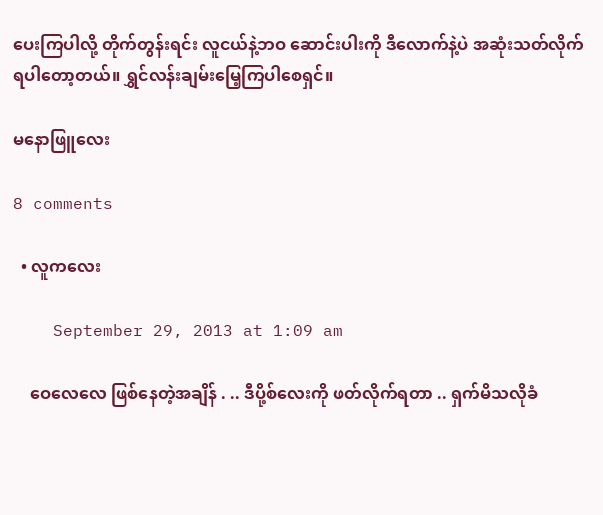ပေးကြပါလို့ တိုက်တွန်းရင်း လူငယ်နဲ့ဘဝ ဆောင်းပါးကို ဒီလောက်နဲ့ပဲ အဆုံးသတ်လိုက်ရပါတော့တယ်။ ရွှင်လန်းချမ်းမြေ့ကြပါစေရှင်။

မနောဖြူလေး

8 comments

  • လူကလေး

    September 29, 2013 at 1:09 am

    ဝေလေလေ ဖြစ်နေတဲ့အချိန် . .. ဒီပို့စ်လေးကို ဖတ်လိုက်ရတာ .. ရှက်မိသလိုခံ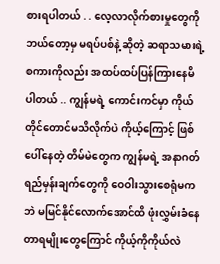စားရပါတယ် . . လေ့လာလိုက်စားမှုတွေကို ဘယ်တော့မှ မရပ်ပစ်နဲ့ ဆိုတဲ့ ဆရာသမားရဲ့ စကားကိုလည်း အထပ်ထပ်ပြန်ကြားနေမိပါတယ် .. ကျွန်မရဲ့ ကောင်းကင်မှာ ကိုယ်တိုင်တောင်မသိလိုက်ပဲ ကိုယ့်ကြောင့် ဖြစ်ပေါ်နေတဲ့ တိမ်မဲတွေက ကျွန်မရဲ့ အနာဂတ် ရည်မှန်းချက်တွေကို ဝေဝါးသွားစေရုံမကဘဲ မမြင်နိုင်လောက်အောင်ထိ ဖုံးလွှမ်းခံနေတာရမျိုးတွေကြောင် ကိုယ့်ကိုကိုယ်လဲ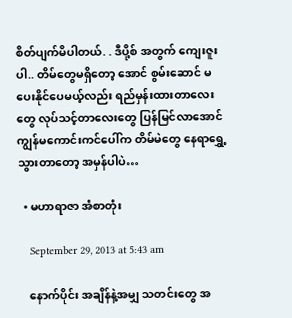စိတ်ပျက်မိပါတယ်. . ဒီပို့စ် အတွက် ကျေးဇူးပါ.. တိမ်တွေမရှိတော့ အောင် စွမ်းဆောင် မပေးနိုင်ပေမယ့်လည်း ရည်မှန်းထားတာလေးတွေ လုပ်သင့်တာလေးတွေ ပြန်မြင်လာအောင် ကျွန်မကောင်းကင်ပေါ်က တိမ်မဲတွေ နေရာရွှေ့သွားတာတော့ အမှန်ပါပဲ…

  • မဟာရာဇာ အံစာတုံး

    September 29, 2013 at 5:43 am

    နောက်ပိုင်း အချိန်နဲ့အမျှ သတင်းတွေ အ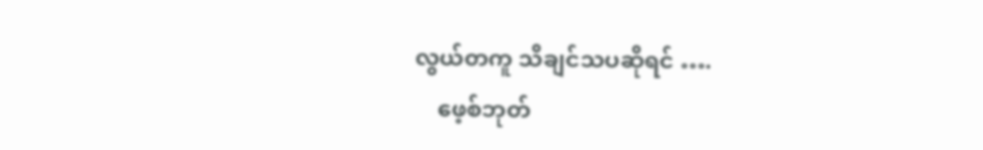လွယ်တကူ သိချင်သပဆိုရင် ….
    ဖေ့စ်ဘုတ်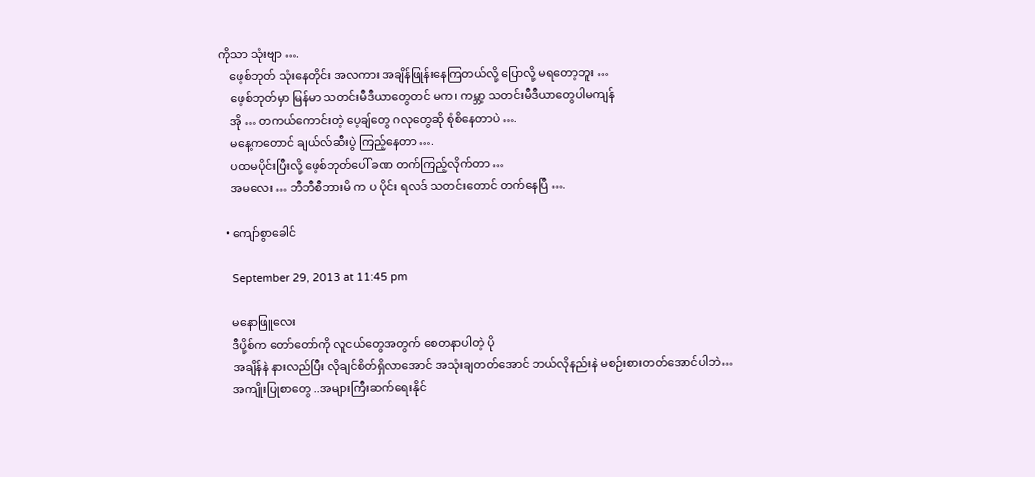ကိုသာ သုံးဗျာ ….
    ဖေ့စ်ဘုတ် သုံးနေတိုင်း အလကား အချိန်ဖြုန်းနေကြတယ်လို့ ပြောလို့ မရတော့ဘူး …
    ဖေ့စ်ဘုတ်မှာ မြန်မာ သတင်းမီဒီယာတွေတင် မက၊ ကမ္ဘာ့ သတင်းမီဒီယာတွေပါမကျန်
    အို … တကယ်ကောင်းတဲ့ ပေ့ချ်တွေ ဂလုတွေဆို စုံစိနေတာပဲ ….
    မနေ့ကတောင် ချယ်လ်ဆီးပွဲ ကြည့်နေတာ ….
    ပထမပိုင်းပြီးလို့ ဖေ့စ်ဘုတ်ပေါ် ခဏ တက်ကြည့်လိုက်တာ …
    အမလေး … ဘီဘီစီဘားမိ က ပ ပိုင်း ရလဒ် သတင်းတောင် တက်နေပြီ ….

  • ကျော်စွာခေါင်

    September 29, 2013 at 11:45 pm

    မနောဖြူလေး
    ဒီပို့စ်က တော်တော်ကို လူငယ်တွေအတွက် စေတနာပါတဲ့ ပို
    အချိန်နဲ နားလည်ပြီး လိုချင်စိတ်ရှိလာအောင် အသုံးချတတ်အောင် ဘယ်လိုနည်းနဲ မစဉ်းစားတတ်အောင်ပါဘဲ…
    အကျိုးပြုစာတွေ ..အများကြီးဆက်ရေးနိုင်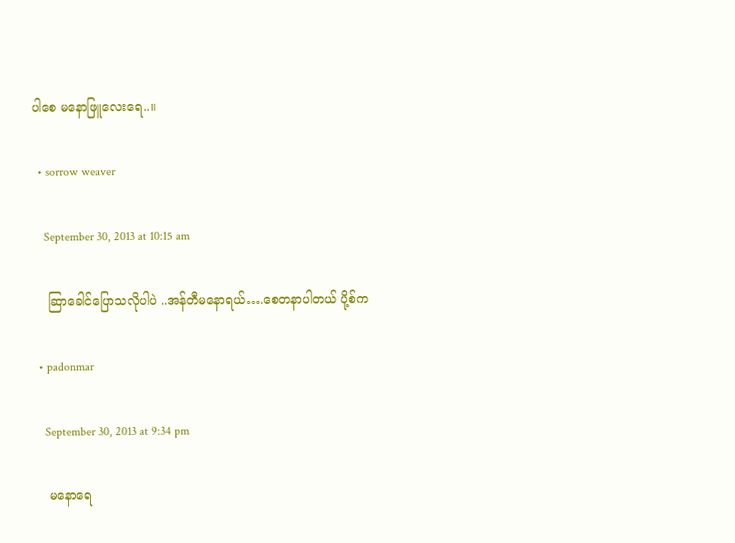ပါစေ မနောဖြူလေးရေ..။

  • sorrow weaver

    September 30, 2013 at 10:15 am

    ဆြာခေါင်ပြောသလိုပါပဲ ..အန်တီမနောရယ်….စေတနာပါတယ် ပို့စ်က

  • padonmar

    September 30, 2013 at 9:34 pm

    မနောရေ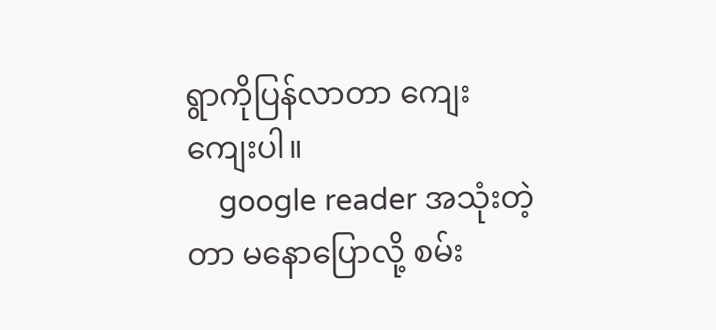ရွာကိုပြန်လာတာ ကျေးကျေးပါ။
    google reader အသုံးတဲ့တာ မနောပြောလို့ စမ်း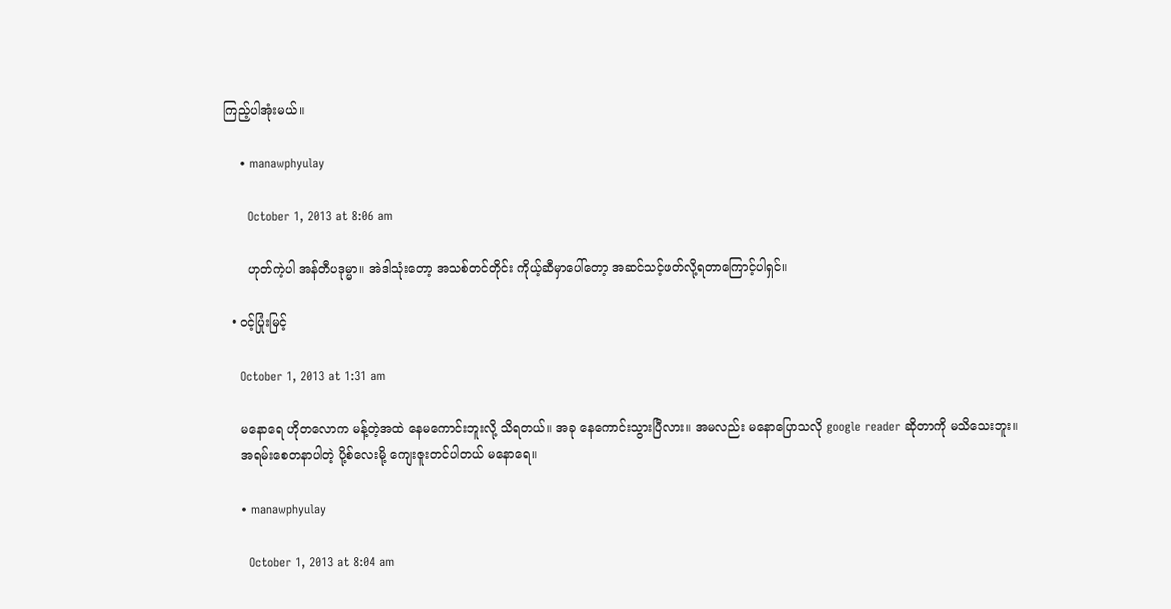ကြည့်ပါအုံးမယ်။

    • manawphyulay

      October 1, 2013 at 8:06 am

      ဟုတ်ကဲ့ပါ အန်တီပဒုမ္မာ။ အဲဒါသုံးတော့ အသစ်တင်တိုင်း ကိုယ့်ဆီမှာပေါ်တော့ အဆင်သင့်ဖတ်လို့ရတာကြောင့်ပါရှင်။

  • ဝင့်ပြုံးမြင့်

    October 1, 2013 at 1:31 am

    မနောရေ ဟိုတလောက မန့်တဲ့အထဲ နေမကောင်းဘူးလို့ သိရတယ်။ အခု နေကောင်းသွားပြီလား။ အမလည်း မနောပြောသလို google reader ဆိုတာကို မသိသေးဘူး။
    အရမ်းစေတနာပါတဲ့ ပို့စ်လေးမို့ ကျေးဇူးတင်ပါတယ် မနောရေ။

    • manawphyulay

      October 1, 2013 at 8:04 am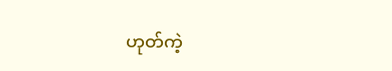ဟုတ်ကဲ့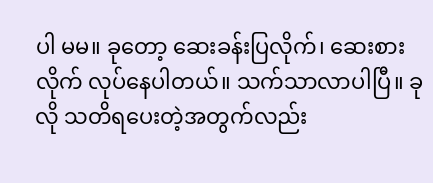ပါ မမ။ ခုတော့ ဆေးခန်းပြလိုက်၊ ဆေးစားလိုက် လုပ်နေပါတယ်။ သက်သာလာပါပြီ။ ခုလို သတိရပေးတဲ့အတွက်လည်း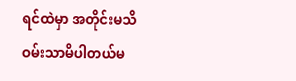ရင်ထဲမှာ အတိုင်းမသိ ဝမ်းသာမိပါတယ်မ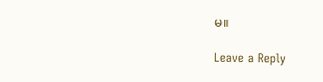မ။

Leave a Reply